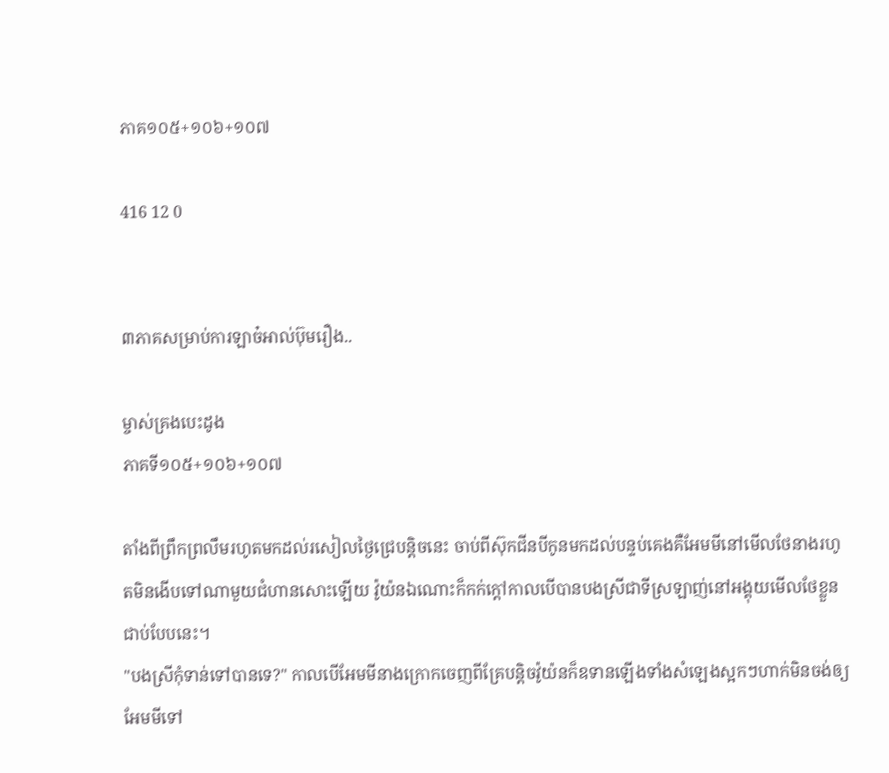ភាគ១០៥+១០៦+១០៧

416 12 0


៣ភាគសម្រាប់ការឡាច៎អាល់ប៊ុមរឿង..

ម្ចាស់គ្រងបេះដូង
ភាគទី១០៥+១០៦+១០៧

តាំងពីព្រឹកព្រលឹមរហូតមកដល់រសៀលថ្ងៃជ្រេបន្តិចនេះ ចាប់ពីស៊ុកជីនបីកូនមកដល់បន្ទប់គេងគឺអែមមីនៅមើលថែនាងរហូតមិនងើបទៅណាមួយជំហានសោះឡើយ វ៉ូយ៉នឯណោះក៏កក់ក្ដៅកាលបើបានបងស្រីជាទីស្រឡាញ់នៅអង្គុយមើលថែខ្លួនជាប់បែបនេះ។
"បងស្រីកុំទាន់ទៅបានទេ?" កាលបើអែមមីនាងក្រោកចេញពីគ្រែបន្តិចវ៉ូយ៉នក៏ឧទានឡើងទាំងសំឡេងស្អកៗហាក់មិនចង់ឲ្យអែមមីទៅ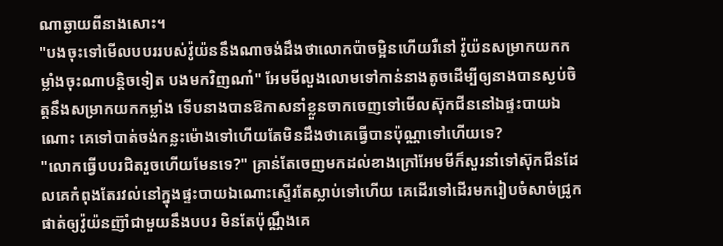ណាឆ្ងាយពីនាងសោះ។
"បងចុះទៅមើលបបររបស់វ៉ូយ៉ននឹងណាចង់ដឹងថាលោកប៉ាចម្អិនហើយរឺនៅ វ៉ូយ៉នសម្រាកយកកម្លាំងចុះណាបន្តិចទៀត បងមកវិញណា៎" អែមមីលួងលោមទៅកាន់នាងតូចដើម្បីឲ្យនាងបានស្ងប់ចិត្តនឹងសម្រាកយកកម្លាំង ទើបនាងបានឱកាសនាំខ្លួនចាកចេញទៅមើលស៊ុកជីននៅឯផ្ទះបាយឯណោះ គេទៅបាត់ចង់កន្លះម៉ោងទៅហើយតែមិនដឹងថាគេធ្វើបានប៉ុណ្ណាទៅហើយទេ?
"លោកធ្វើបបរជិតរួចហើយមែនទេ?" គ្រាន់តែចេញមកដល់ខាងក្រៅអែមមីក៏សួរនាំទៅស៊ុកជីនដែលគេកំពុងតែរវល់នៅក្នុងផ្ទះបាយឯណោះស្ទើរតែស្លាប់ទៅហើយ គេដើរទៅដើរមករៀបចំសាច់ជ្រូកផាត់ឲ្យវ៉ូយ៉នញ៊ាំជាមួយនឹងបបរ មិនតែប៉ុណ្ណឹងគេ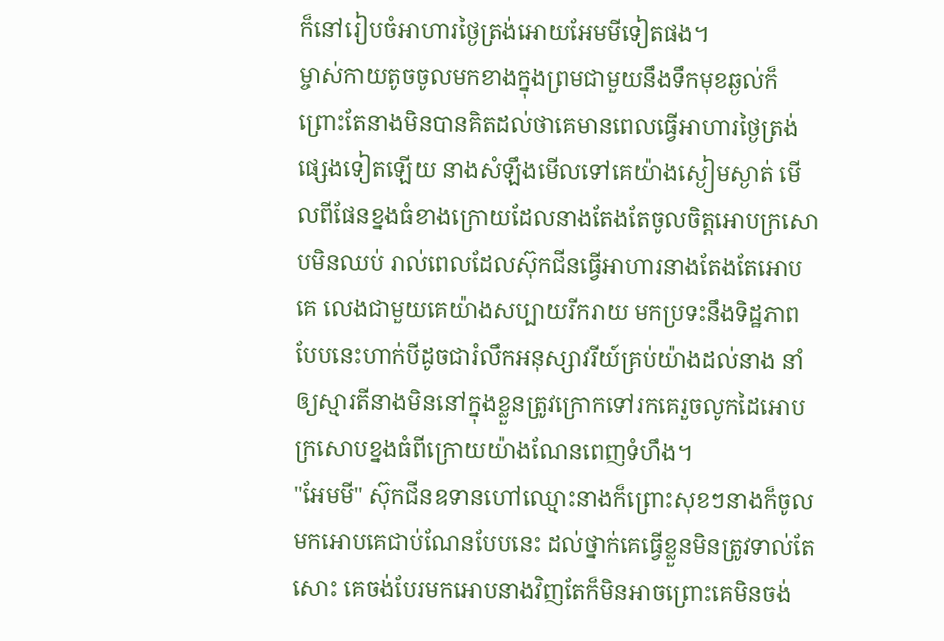ក៏នៅរៀបចំអាហារថ្ងៃត្រង់អោយអែមមីទៀតផង។
ម្ចាស់កាយតូចចូលមកខាងក្នុងព្រមជាមួយនឹងទឹកមុខឆ្ងល់ក៏ព្រោះតែនាងមិនបានគិតដល់ថាគេមានពេលធ្វើអាហារថ្ងៃត្រង់ផ្សេងទៀតឡើយ នាងសំឡឹងមើលទៅគេយ៉ាងស្ងៀមស្ងាត់ មើលពីផែនខ្នងធំខាងក្រោយដែលនាងតែងតែចូលចិត្តអោបក្រសោបមិនឈប់ រាល់ពេលដែលស៊ុកជីនធ្វើអាហារនាងតែងតែអោបគេ លេងជាមួយគេយ៉ាងសប្បាយរីករាយ មកប្រទះនឹងទិដ្ឋភាពបែបនេះហាក់បីដូចជារំលឹកអនុស្សាវរីយ៍គ្រប់យ៉ាងដល់នាង នាំឲ្យស្មារតីនាងមិននៅក្នុងខ្លួនត្រូវក្រោកទៅរកគេរួចលូកដៃអោបក្រសោបខ្នងធំពីក្រោយយ៉ាងណែនពេញទំហឹង។
"អែមមី" ស៊ុកជីនឧទានហៅឈ្មោះនាងក៏ព្រោះសុខៗនាងក៏ចូលមកអោបគេជាប់ណែនបែបនេះ ដល់ថ្នាក់គេធ្វើខ្លួនមិនត្រូវទាល់តែសោះ គេចង់បែរមកអោបនាងវិញតែក៏មិនអាចព្រោះគេមិនចង់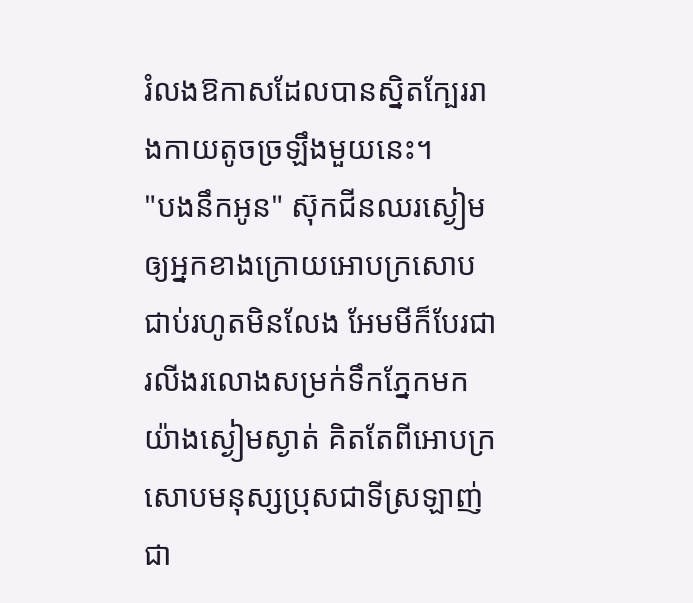រំលងឱកាសដែលបានស្និតក្បែររាងកាយតូចច្រឡឹងមួយនេះ។
"បងនឹកអូន" ស៊ុកជីនឈរស្ងៀមឲ្យអ្នកខាងក្រោយអោបក្រសោបជាប់រហូតមិនលែង អែមមីក៏បែរជារលីងរលោងសម្រក់ទឹកភ្នែកមកយ៉ាងស្ងៀមស្ងាត់ គិតតែពីអោបក្រសោបមនុស្សប្រុសជាទីស្រឡាញ់ជា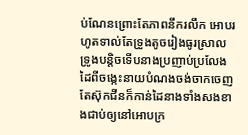ប់ណែនព្រោះតែភាពនឹករលឹក អោបរហូតទាល់តែទ្រូងតូចរៀងធូរស្រាលទ្រូងបន្តិចទើបនាងប្រញាប់ប្រលែងដៃពីចង្កេះនាយបំណងចង់ចាកចេញតែស៊ុកជីនក៏កាន់ដៃនាងទាំងសងខាងជាប់ឲ្យនៅអោបក្រ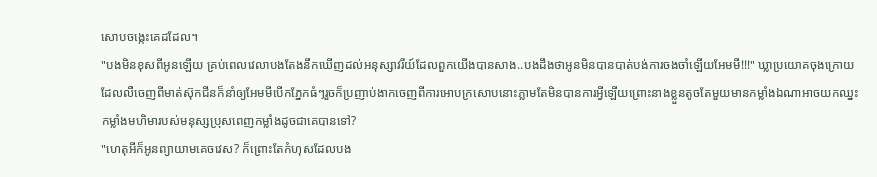សោបចង្កេះគេដដែល។
"បងមិនខុសពីអូនឡើយ គ្រប់ពេលវេលាបងតែងនឹកឃើញដល់អនុស្សាវរីយ៍ដែលពួកយើងបានសាង..បងដឹងថាអូនមិនបានបាត់បង់ការចងចាំឡើយអែមមី!!!" ឃ្លាប្រយោគចុងក្រោយដែលលឺចេញពីមាត់ស៊ុកជីនក៏នាំឲ្យអែមមីបើកភ្នែកធំៗរួចក៏ប្រញាប់ងាកចេញពីការអោបក្រសោបនោះភ្លាមតែមិនបានការអ្វីឡើយព្រោះនាងខ្លួនតូចតែមួយមានកម្លាំងឯណាអាចយកឈ្នះកម្លាំងមហិមារបស់មនុស្សប្រុសពេញកម្លាំងដូចជាគេបានទៅ?
"ហេតុអីក៏អូនព្យាយាមគេចវេស? ក៏ព្រោះតែកំហុសដែលបង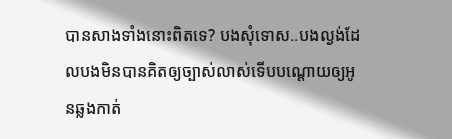បានសាងទាំងនោះពិតទេ? បងសុំទោស..បងល្ងង់ដែលបងមិនបានគិតឲ្យច្បាស់លាស់ទើបបណ្ដោយឲ្យអូនឆ្លងកាត់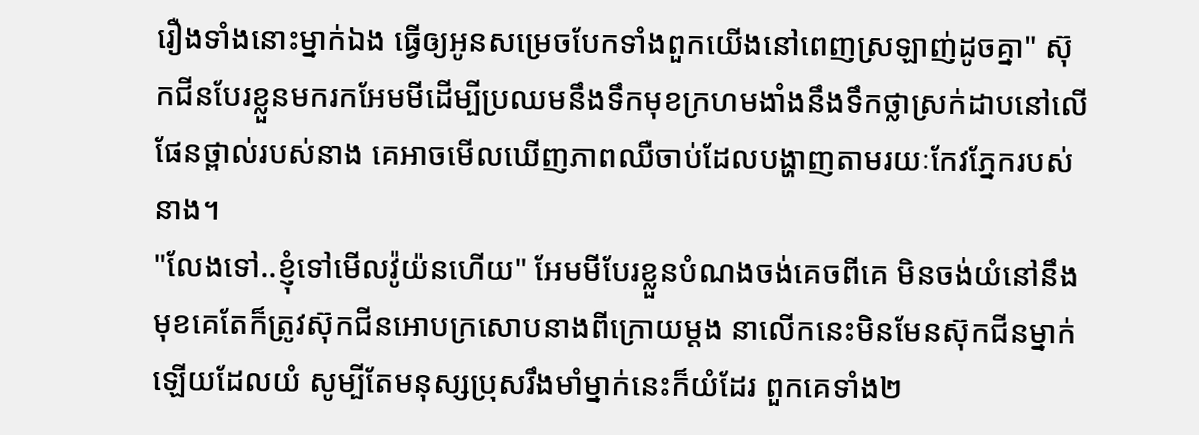រឿងទាំងនោះម្នាក់ឯង ធ្វើឲ្យអូនសម្រេចបែកទាំងពួកយើងនៅពេញស្រឡាញ់ដូចគ្នា" ស៊ុកជីនបែរខ្លួនមករកអែមមីដើម្បីប្រឈមនឹងទឹកមុខក្រហមងាំងនឹងទឹកថ្លាស្រក់ដាបនៅលើផែនថ្ពាល់របស់នាង គេអាចមើលឃើញភាពឈឺចាប់ដែលបង្ហាញតាមរយៈកែវភ្នែករបស់នាង។
"លែងទៅ..ខ្ញុំទៅមើលវ៉ូយ៉នហើយ" អែមមីបែរខ្លួនបំណងចង់គេចពីគេ មិនចង់យំនៅនឹងមុខគេតែក៏ត្រូវស៊ុកជីនអោបក្រសោបនាងពីក្រោយម្ដង នាលើកនេះមិនមែនស៊ុកជីនម្នាក់ឡើយដែលយំ សូម្បីតែមនុស្សប្រុសរឹងមាំម្នាក់នេះក៏យំដែរ ពួកគេទាំង២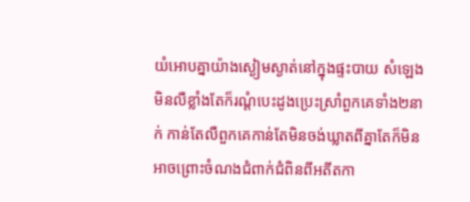យំអោបគ្នាយ៉ាងស្ងៀមស្ងាត់នៅក្នុងផ្ទះបាយ សំឡេងមិនលឺខ្លាំងតែក៏រណ្ដំបេះដូងប្រេះស្រាំពួកគេទាំង២នាក់ កាន់តែលឺពួកគេកាន់តែមិនចង់ឃ្លាតពីគ្នាតែក៏មិនអាចព្រោះចំណងជំពាក់ជំពិនពីអតីតកា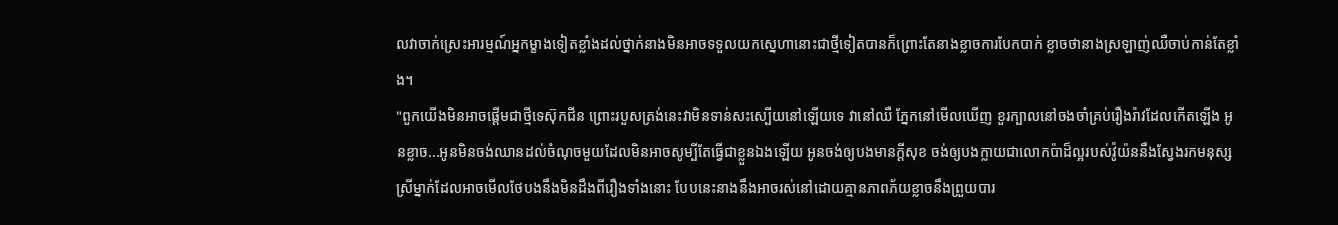លវាចាក់ស្រេះអារម្មណ៍អ្នកម្ខាងទៀតខ្លាំងដល់ថ្នាក់នាងមិនអាចទទួលយកស្នេហានោះជាថ្មីទៀតបានក៏ព្រោះតែនាងខ្លាចការបែកបាក់ ខ្លាចថានាងស្រឡាញ់ឈឺចាប់កាន់តែខ្លាំង។
"ពួកយើងមិនអាចផ្ដើមជាថ្មីទេស៊ុកជីន ព្រោះរបួសត្រង់នេះវាមិនទាន់សះស្បើយនៅឡើយទេ វានៅឈឺ ភ្នែកនៅមើលឃើញ ខួរក្បាលនៅចងចាំគ្រប់រឿងរ៉ាវដែលកើតឡើង អូនខ្លាច...អូនមិនចង់ឈានដល់ចំណុចមួយដែលមិនអាចសូម្បីតែធ្វើជាខ្លួនឯងឡើយ អូនចង់ឲ្យបងមានក្ដីសុខ ចង់ឲ្យបងក្លាយជាលោកប៉ាដ៏ល្អរបស់វ៉ូយ៉ននឹងស្វែងរកមនុស្សស្រីម្នាក់ដែលអាចមើលថែបងនឹងមិនដឹងពីរឿងទាំងនោះ បែបនេះនាងនឹងអាចរស់នៅដោយគ្មានភាពភ័យខ្លាចនឹងព្រួយបារ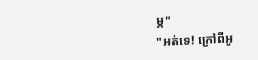ម្ភ"
"អត់ទេ! ក្រៅពីអូ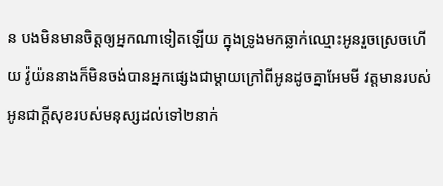ន បងមិនមានចិត្តឲ្យអ្នកណាទៀតឡើយ ក្នុងទ្រូងមកឆ្លាក់ឈ្មោះអូនរួចស្រេចហើយ វ៉ូយ៉ននាងក៏មិនចង់បានអ្នកផ្សេងជាម្ដាយក្រៅពីអូនដូចគ្នាអែមមី វត្តមានរបស់អូនជាក្ដីសុខរបស់មនុស្សដល់ទៅ២នាក់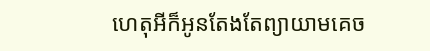ហេតុអីក៏អូនតែងតែព្យាយាមគេច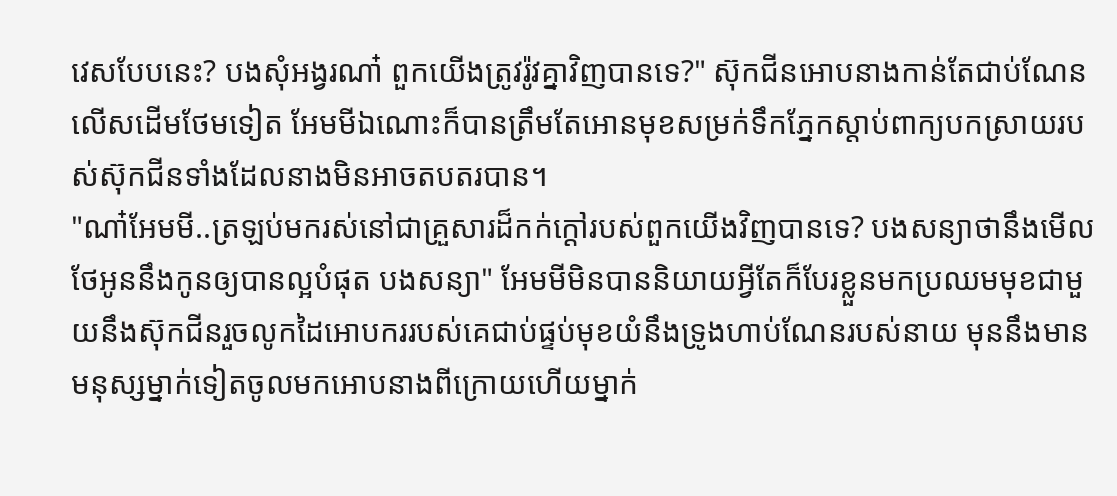វេសបែបនេះ? បងសុំអង្វរណា៎ ពួកយើងត្រូវរ៉ូវគ្នាវិញបានទេ?" ស៊ុកជីនអោបនាងកាន់តែជាប់ណែនលើសដើមថែមទៀត អែមមីឯណោះក៏បានត្រឹមតែអោនមុខសម្រក់ទឹកភ្នែកស្ដាប់ពាក្យបកស្រាយរបស់ស៊ុកជីនទាំងដែលនាងមិនអាចតបតរបាន។
"ណា៎អែមមី..ត្រឡប់មករស់នៅជាគ្រួសារដ៏កក់ក្ដៅរបស់ពួកយើងវិញបានទេ? បងសន្យាថានឹងមើលថែអូននឹងកូនឲ្យបានល្អបំផុត បងសន្យា" អែមមីមិនបាននិយាយអ្វីតែក៏បែរខ្លួនមកប្រឈមមុខជាមួយនឹងស៊ុកជីនរួចលូកដៃអោបកររបស់គេជាប់ផ្ទប់មុខយំនឹងទ្រូងហាប់ណែនរបស់នាយ មុននឹងមានមនុស្សម្នាក់ទៀតចូលមកអោបនាងពីក្រោយហើយម្នាក់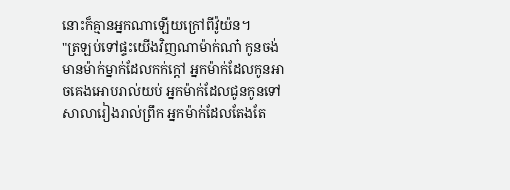នោះក៏គ្មានអ្នកណាឡើយក្រៅពីវ៉ូយ៉ន។
"ត្រឡប់ទៅផ្ទះយើងវិញណាម៉ាក់ណា៎ កូនចង់មានម៉ាក់ម្នាក់ដែលកក់ក្ដៅ អ្នកម៉ាក់ដែលកូនអាចគេងអោបរាល់យប់ អ្នកម៉ាក់ដែលជូនកូនទៅសាលារៀងរាល់ព្រឹក អ្នកម៉ាក់ដែលតែងតែ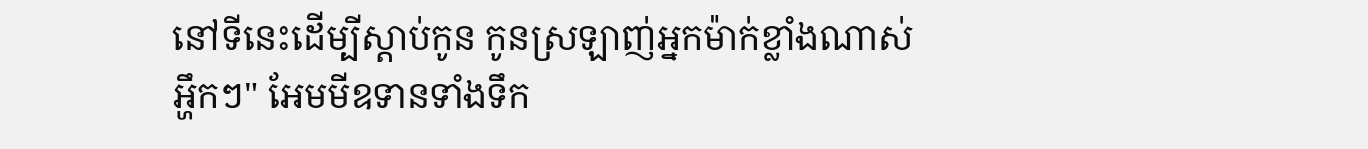នៅទីនេះដើម្បីស្ដាប់កូន កូនស្រឡាញ់អ្នកម៉ាក់ខ្លាំងណាស់ អ្ហឹកៗ" អែមមីឧទានទាំងទឹក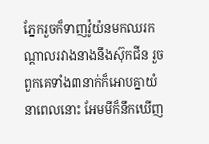ភ្នែករួចក៏ទាញវ៉ូយ៉នមកឈរកណ្ដាលរវាងនាងនឹងស៊ុកជីន រួចពួកគេទាំង៣នាក់ក៏អោបគ្នាយំនាពេលនោះ អែមមីក៏នឹកឃើញ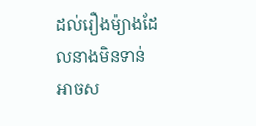ដល់រឿងម៉្យាងដែលនាងមិនទាន់អាចស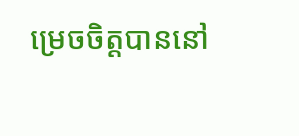ម្រេចចិត្តបាននៅ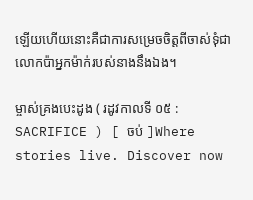ឡើយហើយនោះគឺជាការសម្រេចចិត្តពីចាស់ទុំជាលោកប៉ាអ្នកម៉ាក់របស់នាងនឹងឯង។

ម្ចាស់គ្រងបេះដូង ( រដូវកាលទី ០៥ : SACRIFICE ) [ ចប់ ]Where stories live. Discover now